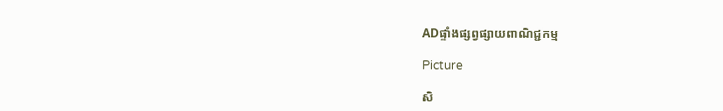ADផ្ទាំងផ្សព្វផ្សាយពាណិជ្ជកម្ម

Picture

សិ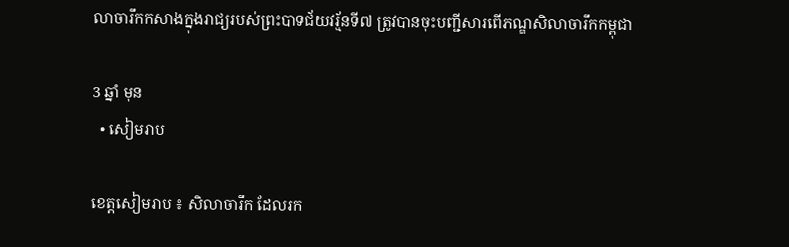លាចារឹកកសាងក្នុងរាជ្យរបស់ព្រះបាទជ័យវរ្ម័នទី៧ ត្រូវបានចុះបញ្ជីសារពើភណ្ឌសិលាចារឹកកម្ពុជា

3 ឆ្នាំ មុន
  • សៀមរាប

ខេត្តសៀមរាប ៖ សិលាចារឹក ដែលរក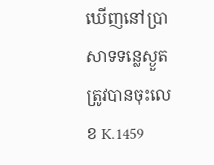ឃើញនៅប្រាសាទទន្លេស្ងួត ត្រូវបានចុះលេខ K.1459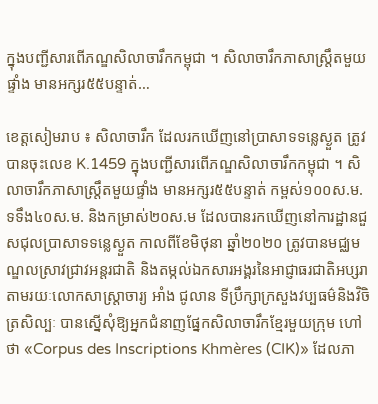ក្នុងបញ្ជីសារពើភណ្ឌសិលាចារឹកកម្ពុជា ។ សិលាចារឹកភាសាស្ត្រឹតមួយផ្ទាំង មានអក្សរ៥៥បន្ទាត់…

ខេត្តសៀមរាប ៖ សិលាចារឹក ដែលរកឃើញនៅប្រាសាទទន្លេស្ងួត ត្រូវបានចុះលេខ K.1459 ក្នុងបញ្ជីសារពើភណ្ឌសិលាចារឹកកម្ពុជា ។ សិលាចារឹកភាសាស្ត្រឹតមួយផ្ទាំង មានអក្សរ៥៥បន្ទាត់ កម្ពស់១០០ស.ម. ទទឹង៤០ស.ម. និងកម្រាស់២០ស.ម ដែលបានរកឃើញនៅការដ្ឋានជួសជុលប្រាសាទទន្លេស្ងួត កាលពីខែមិថុនា ឆ្នាំ២០២០ ត្រូវបានមជ្ឈមណ្ឌលស្រាវជ្រាវអន្តរជាតិ និងតម្កល់ឯកសារអង្គរនៃអាជ្ញាធរជាតិអប្សរា តាមរយៈលោកសាស្ត្រាចារ្យ អាំង ជូលាន ទីប្រឹក្សាក្រសួងវប្បធម៌និងវិចិត្រសិល្បៈ បានស្នើសុំឱ្យអ្នកជំនាញផ្នែកសិលាចារឹកខ្មែរមួយក្រុម ហៅថា «Corpus des Inscriptions Khmères (CIK)» ដែលភា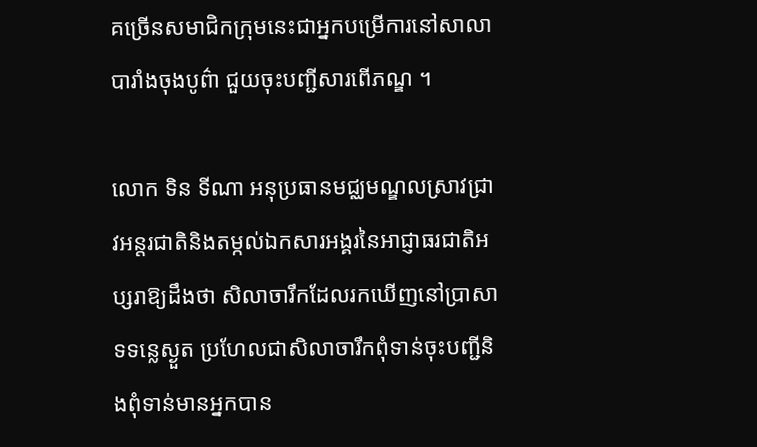គច្រើនសមាជិកក្រុមនេះជាអ្នកបម្រើការនៅសាលាបារាំងចុងបូព៌ា ជួយចុះបញ្ជីសារពើភណ្ឌ ។

លោក ទិន ទីណា អនុប្រធានមជ្ឈមណ្ឌលស្រាវជ្រាវអន្តរជាតិនិងតម្កល់ឯកសារអង្គរនៃអាជ្ញាធរជាតិអប្សរាឱ្យដឹងថា សិលាចារឹកដែលរកឃើញនៅប្រាសាទទន្លេស្ងួត ប្រហែលជាសិលាចារឹកពុំទាន់ចុះបញ្ជីនិងពុំទាន់មានអ្នកបាន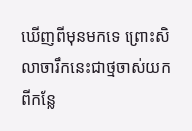ឃើញពីមុនមកទេ ព្រោះសិលាចារឹកនេះជាថ្មចាស់យកពីកន្លែ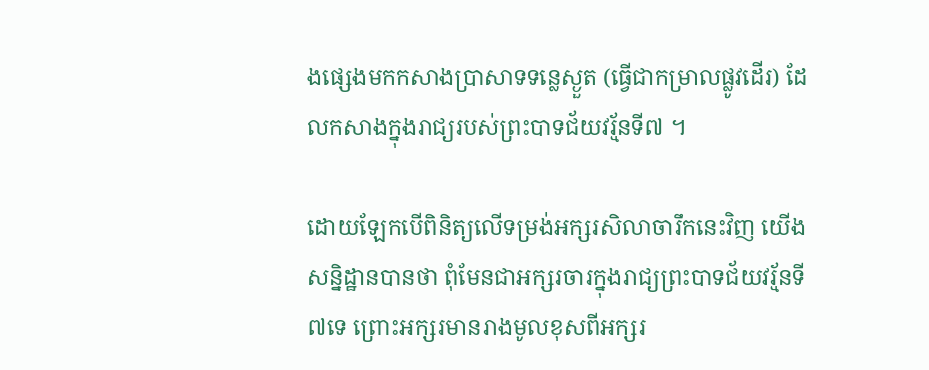ងផ្សេងមកកសាងប្រាសាទទន្លេស្ងួត (ធ្វើជាកម្រាលផ្លូវដើរ) ដែលកសាងក្នុងរាជ្យរបស់ព្រះបាទជ័យវរ្ម័នទី៧ ។

ដោយឡែកបើពិនិត្យលើទម្រង់អក្សរសិលាចារឹកនេះវិញ យើងសន្និដ្ឋានបានថា ពុំមែនជាអក្សរចារក្នុងរាជ្យព្រះបាទជ័យវរ្ម័នទី៧ទេ ព្រោះអក្សរមានរាងមូលខុសពីអក្សរ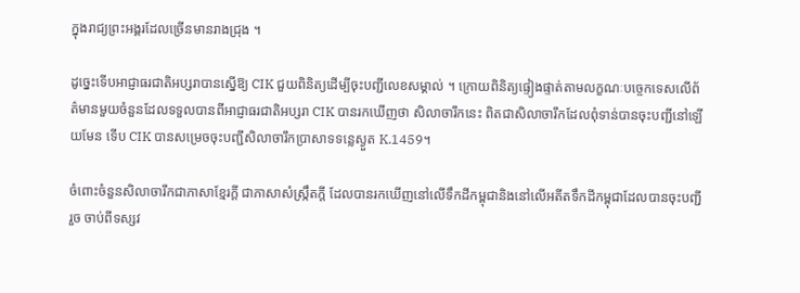ក្នុងរាជ្យព្រះអង្គរដែលច្រើនមានរាងជ្រុង ។

ដូច្នេះទើបអាជ្ញាធរជាតិអប្សរាបានស្នើឱ្យ CIK ជួយពិនិត្យដើម្បីចុះបញ្ជីលេខសម្គាល់ ។ ក្រោយពិនិត្យផ្ទៀងផ្ទាត់តាមលក្ខណៈបច្ចេកទេសលើព័ត៌មានមួយចំនួនដែលទទួលបានពីអាជ្ញាធរជាតិអប្សរា CIK បានរកឃើញថា សិលាចារឹកនេះ ពិតជាសិលាចារឹកដែលពុំទាន់បានចុះបញ្ជីនៅឡើយមែន ទើប CIK បានសម្រេចចុះបញ្ជីសិលាចារឹកប្រាសាទទន្លេស្ងួត K.1459។

ចំពោះចំនួនសិលាចារឹកជាភាសាខ្មែរក្តី ជាភាសាសំស្ក្រឹតក្តី ដែលបានរកឃើញនៅលើទឹកដីកម្ពុជានិងនៅលើអតីតទឹកដីកម្ពុជាដែលបានចុះបញ្ជីរួច ចាប់ពីទស្សវ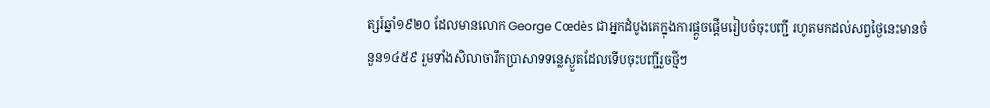ត្សរ៍ឆ្នាំ១៩២០ ដែលមានលោក George Cœdès ជាអ្នកដំបូងគេក្នុងការផ្តួចផ្តើមរៀបចំចុះបញ្ជី រហូតមកដល់សព្វថ្ងៃនេះមានចំនួន១៤៥៩ រួមទាំងសិលាចារឹកប្រាសាទទន្លេស្ងួតដែលទើបចុះបញ្ជីរួចថ្មីៗ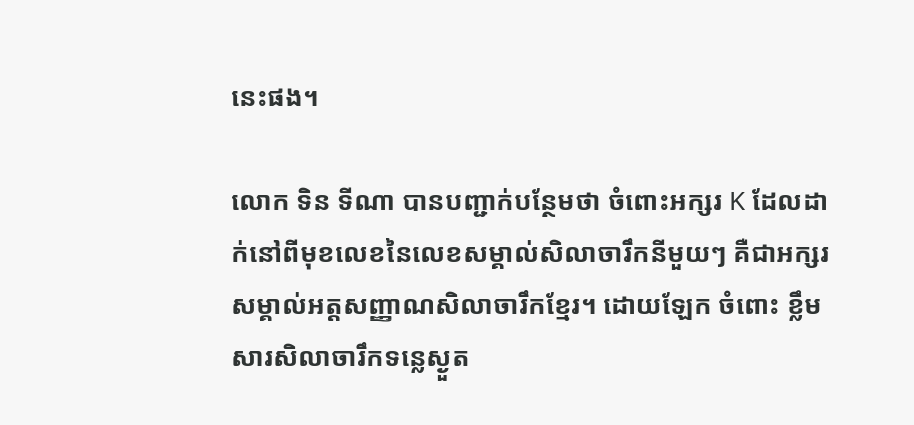នេះផង។

លោក ទិន ទីណា បានបញ្ជាក់បន្ថែមថា ចំពោះអក្សរ K ដែលដាក់នៅពីមុខលេខនៃលេខសម្គាល់សិលាចារឹកនីមួយៗ គឺជាអក្សរសម្គាល់អត្តសញ្ញាណសិលាចារឹកខ្មែរ។ ដោយឡែក ចំពោះ ខ្លឹមសារសិលាចារឹកទន្លេស្ងួត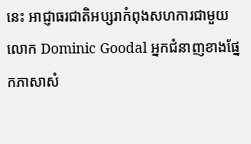នេះ អាជ្ញាធរជាតិអប្សរាកំពុងសហការជាមួយលោក Dominic Goodal អ្នកជំនាញខាងផ្នែកភាសាសំ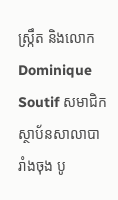ស្ក្រឹត និងលោក Dominique Soutif សមាជិកស្ថាប័នសាលាបារាំងចុង បូ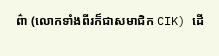ព៌ា (លោកទាំងពីរក៏ជាសមាជិក CIK) ដើ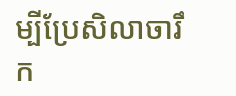ម្បីប្រែសិលាចារឹក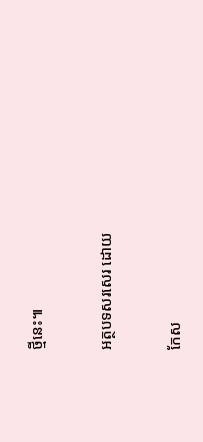ថ្មីនេះ៕

អត្ថបទសរសេរ ដោយ

កែស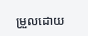ម្រួលដោយ